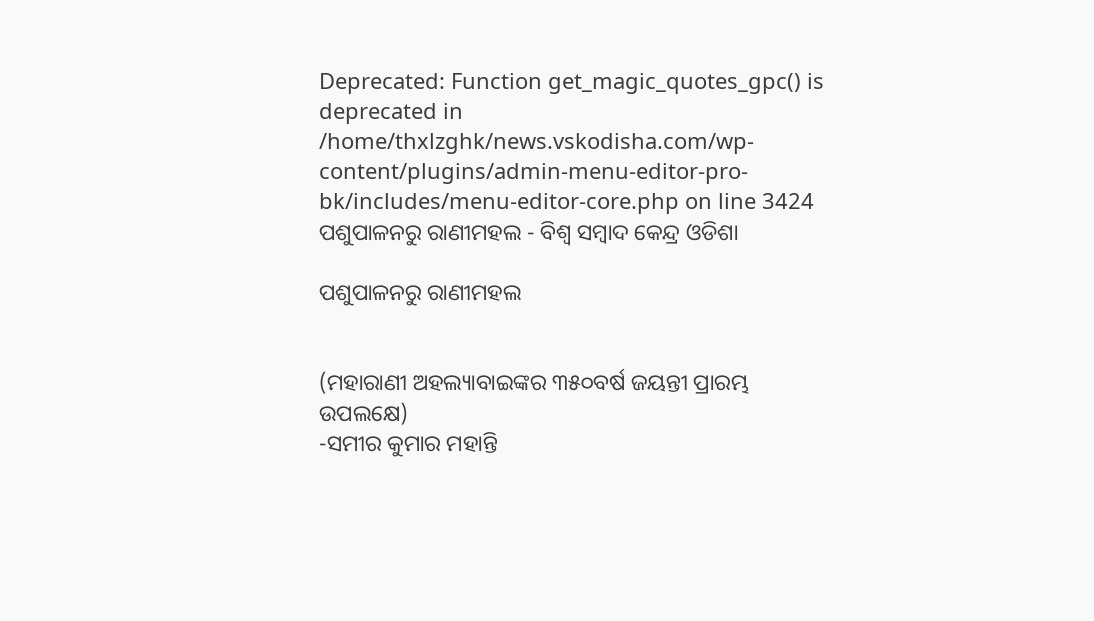Deprecated: Function get_magic_quotes_gpc() is deprecated in /home/thxlzghk/news.vskodisha.com/wp-content/plugins/admin-menu-editor-pro-bk/includes/menu-editor-core.php on line 3424
ପଶୁପାଳନରୁ ରାଣୀମହଲ - ବିଶ୍ୱ ସମ୍ବାଦ କେନ୍ଦ୍ର ଓଡିଶା

ପଶୁପାଳନରୁ ରାଣୀମହଲ


(ମହାରାଣୀ ଅହଲ୍ୟାବାଇଙ୍କର ୩୫୦ବର୍ଷ ଜୟନ୍ତୀ ପ୍ରାରମ୍ଭ ଉପଲକ୍ଷେ)
-ସମୀର କୁମାର ମହାନ୍ତି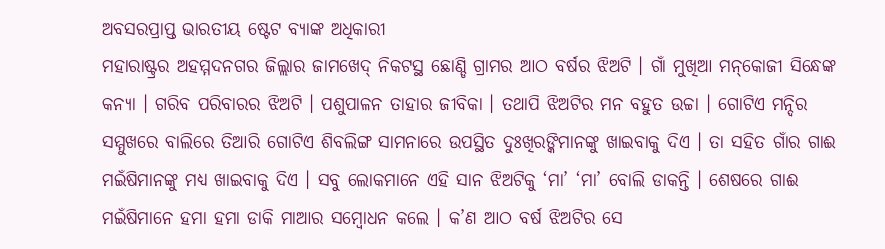ଅବସରପ୍ରାପ୍ତ ଭାରତୀୟ ଷ୍ଟେଟ ବ୍ୟାଙ୍କ ଅଧିକାରୀ
ମହାରାଷ୍ଟ୍ରର ଅହମ୍ମଦନଗର ଜିଲ୍ଲାର ଜାମଖେଦ୍ ନିକଟସ୍ଥ ଛୋଣ୍ଡି ଗ୍ରାମର ଆଠ ବର୍ଷର ଝିଅଟି । ଗାଁ ମୁଖିଆ ମନ୍‌କୋଜୀ ସିନ୍ଧେଙ୍କ କନ୍ୟା । ଗରିବ ପରିବାରର ଝିଅଟି । ପଶୁପାଳନ ତାହାର ଜୀବିକା । ତଥାପି ଝିଅଟିର ମନ ବହୁତ ଉଚ୍ଚା । ଗୋଟିଏ ମନ୍ଦିର ସମ୍ମୁଖରେ ବାଲିରେ ତିଆରି ଗୋଟିଏ ଶିବଲିଙ୍ଗ ସାମନାରେ ଉପସ୍ଥିତ ଦୁଃଖିରଙ୍କିମାନଙ୍କୁ ଖାଇବାକୁ ଦିଏ । ତା ସହିତ ଗାଁର ଗାଈ ମଇଁଷିମାନଙ୍କୁ ମଧ୍ୟ ଖାଇବାକୁ ଦିଏ । ସବୁ ଲୋକମାନେ ଏହି ସାନ ଝିଅଟିକୁ ‘ମା’ ‘ମା’ ବୋଲି ଡାକନ୍ତି । ଶେଷରେ ଗାଈ ମଇଁଷିମାନେ ହମା ହମା ଡାକି ମାଆର ସମ୍ବୋଧନ କଲେ । କ’ଣ ଆଠ ବର୍ଷ ଝିଅଟିର ସେ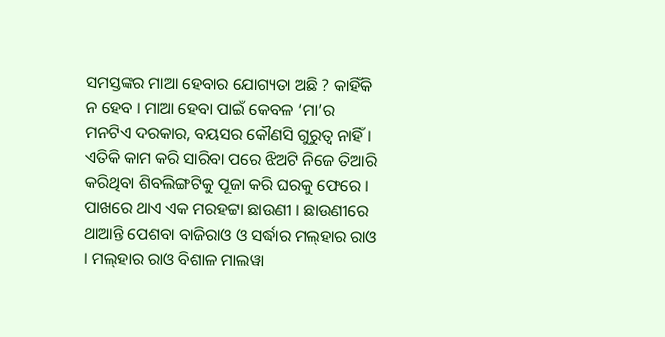ସମସ୍ତଙ୍କର ମାଆ ହେବାର ଯୋଗ୍ୟତା ଅଛି ? କାହିଁକି ନ ହେବ । ମାଆ ହେବା ପାଇଁ କେବଳ ‘ମା’ର ମନଟିଏ ଦରକାର, ବୟସର କୌଣସି ଗୁରୁତ୍ୱ ନାହିଁ । ଏତିକି କାମ କରି ସାରିବା ପରେ ଝିଅଟି ନିଜେ ତିଆରି କରିଥିବା ଶିବଲିଙ୍ଗଟିକୁ ପୂଜା କରି ଘରକୁ ଫେରେ ।
ପାଖରେ ଥାଏ ଏକ ମରହଟ୍ଟା ଛାଉଣୀ । ଛାଉଣୀରେ ଥାଆନ୍ତି ପେଶବା ବାଜିରାଓ ଓ ସର୍ଦ୍ଧାର ମଲ୍‌ହାର ରାଓ । ମଲ୍‌ହାର ରାଓ ବିଶାଳ ମାଲୱା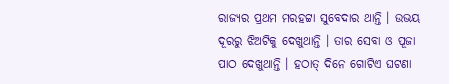ରାଜ୍ୟର ପ୍ରଥମ ମରହଟ୍ଟା ସୁବେଦାର ଥାନ୍ତି । ଉଭୟ ଦୂରରୁ ଝିଅଟିକୁ ଦେଖୁଥାନ୍ତି । ତାର ସେବା ଓ ପୂଜା ପାଠ ଦେଖୁଥାନ୍ତି । ହଠାତ୍ ଦିନେ ଗୋଟିଏ ଘଟଣା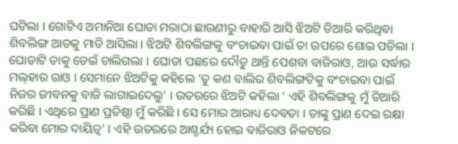ଘଟିଲା । ଗୋଟିଏ ଅମାନିଆ ଘୋଡା ମରାଠା ଛାଉଣୀରୁ ବାହାରି ଆସି ଝିଅଟି ତିଆରି କରିଥିବା ଶିବଲିଙ୍ଗ ଆଡକୁ ମାଡି ଆସିଲା । ଝିଅଟି ଶିବଲିଙ୍ଗକୁ ବଂଚାଇବା ପାଇଁ ତା ଉପରେ ଶୋଇ ପଡିଲା । ଘୋଡାଟି ତାକୁ ଡେଇଁ ଚାଲିଗଲା । ଘୋଡା ପଛରେ ଦୌଡୁ ଥାନ୍ତି ପେଶବା ବାଜିରାଓ, ଆଉ ସର୍ଦ୍ଧାର ମଲ୍‌ହାର ରାଓ । ସେମାନେ ଝିଅଟିକୁ କହିଲେ ‘ତୁ କଣ ବାଲିର ଶିବଲିଙ୍ଗଟିକୁ ବଂଚାଇବା ପାଇଁ ନିଜର ଜୀବନକୁ ବାଜି ଲାଗାଇଦେଲୁ’ । ଉତରରେ ଝିଅଟି କହିଲା ‘ ଏହି ଶିବଲିଙ୍ଗକୁ ମୁଁ ତିଆରି କରିଛି । ଏଥିରେ ପ୍ରାଣ ପ୍ରତିଷ୍ଠା ମୁଁ କରିଛି । ସେ ମୋର ଆରାଧ୍ୟ ଦେବତା । ତାଙ୍କୁ ପ୍ରାଣ ଦେଇ ରକ୍ଷା କରିବା ମୋର ଦାୟିତ୍ୱ’ । ଏହି ଉତରରେ ଆଶ୍ଚର୍ଯ୍ୟ ହୋଇ ବାଜିରାଓ ନିକଟରେ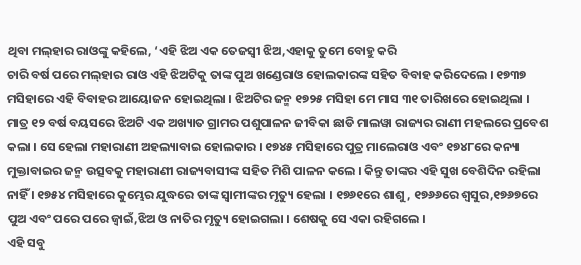ଥିବା ମଲ୍‌ହାର ରାଓଙ୍କୁ କହିଲେ, ‘ଏହି ଝିଅ ଏକ ତେଜସ୍ୱୀ ଝିଅ,ଏହାକୁ ତୁମେ ବୋହୁ କରି
ଚାରି ବର୍ଷ ପରେ ମଲ୍‌ହାର ରାଓ ଏହି ଝିଅଟିକୁ ତାଙ୍କ ପୁଅ ଖଣ୍ଡେରାଓ ହୋଲକାରଙ୍କ ସହିତ ବିବାହ କରିଦେଲେ । ୧୭୩୭ ମସିହାରେ ଏହି ବିବାହର ଆୟୋଜନ ହୋଇଥିଲା । ଝିଅଟିର ଜନ୍ମ ୧୭୨୫ ମସିହା ମେ ମାସ ୩୧ ତାରିଖରେ ହୋଇଥିଲା । ମାତ୍ର ୧୨ ବର୍ଷ ବୟସରେ ଝିଅଟି ଏକ ଅଖ୍ୟାତ ଗ୍ରାମର ପଶୁପାଳନ ଜୀବିକା ଛାଡି ମାଲୱା ରାଜ୍ୟର ରାଣୀ ମହଲରେ ପ୍ରବେଶ କଲା । ସେ ହେଲା ମହାରାଣୀ ଅହଲ୍ୟାବାଇ ହୋଲକାର । ୧୭୪୫ ମସିହାରେ ପୁତ୍ର ମାଲେରାଓ ଏବଂ ୧୭୪୮ରେ କନ୍ୟା ମୁକ୍ତାବାଇର ଜନ୍ମ ଉତ୍ସବକୁ ମହାରାଣୀ ରାଜ୍ୟବାସୀଙ୍କ ସହିତ ମିଶି ପାଳନ କଲେ । କିନ୍ତୁ ତାଙ୍କର ଏହି ସୁଖ ବେଶିଦିନ ରହିଲା ନାହିଁ । ୧୭୫୪ ମସିହାରେ କୁମ୍ଭେର ଯୁଦ୍ଧରେ ତାଙ୍କ ସ୍ୱାମୀଙ୍କର ମୃତ୍ୟୁ ହେଲା । ୧୭୬୧ରେ ଶାଶୁ, ୧୭୬୬ରେ ଶ୍ୱସୁର,୧୭୬୭ରେ ପୁଅ ଏବଂ ପରେ ପରେ ଜ୍ୱାଇଁ,ଝିଅ ଓ ନାତିର ମୃତ୍ୟୁ ହୋଇଗଲା । ଶେଷକୁ ସେ ଏକା ରହିଗଲେ ।
ଏହି ସବୁ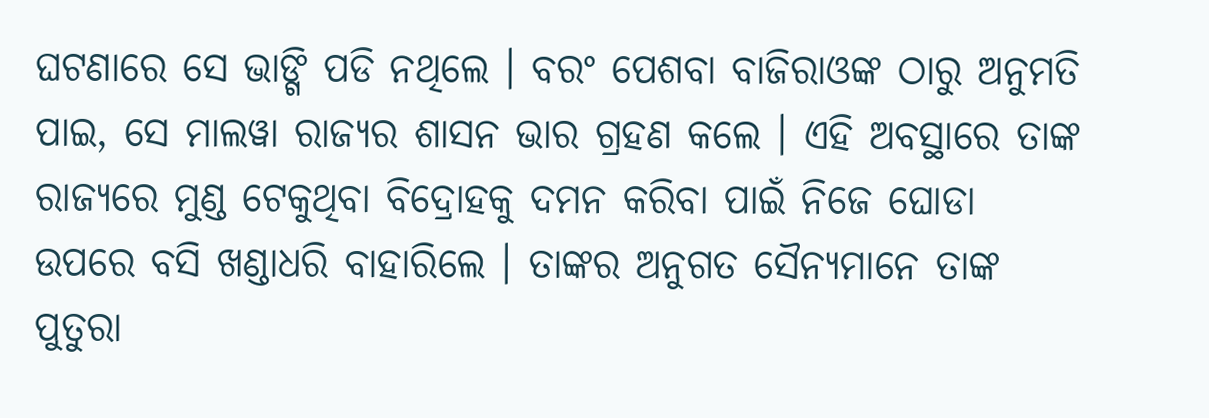ଘଟଣାରେ ସେ ଭାଙ୍ଗି ପଡି ନଥିଲେ । ବରଂ ପେଶବା ବାଜିରାଓଙ୍କ ଠାରୁ ଅନୁମତି ପାଇ, ସେ ମାଲୱା ରାଜ୍ୟର ଶାସନ ଭାର ଗ୍ରହଣ କଲେ । ଏହି ଅବସ୍ଥାରେ ତାଙ୍କ ରାଜ୍ୟରେ ମୁଣ୍ଡ ଟେକୁଥିବା ବିଦ୍ରୋହକୁ ଦମନ କରିବା ପାଇଁ ନିଜେ ଘୋଡା ଉପରେ ବସି ଖଣ୍ଡାଧରି ବାହାରିଲେ । ତାଙ୍କର ଅନୁଗତ ସୈନ୍ୟମାନେ ତାଙ୍କ ପୁତୁରା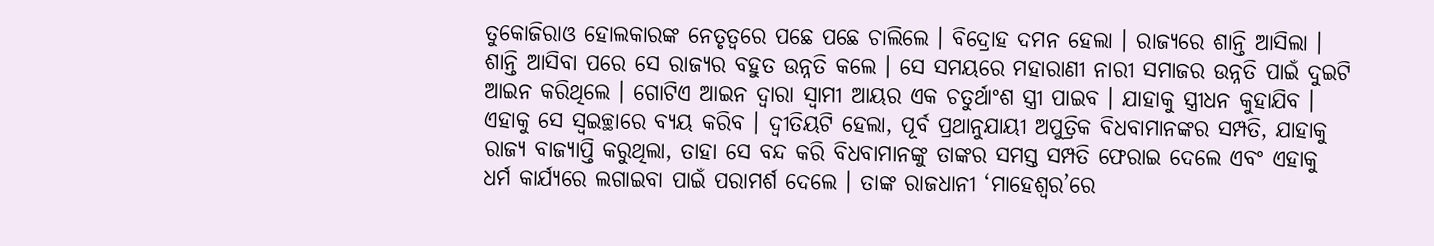ତୁକୋଜିରାଓ ହୋଲକାରଙ୍କ ନେତୃତ୍ୱରେ ପଛେ ପଛେ ଚାଲିଲେ । ବିଦ୍ରୋହ ଦମନ ହେଲା । ରାଜ୍ୟରେ ଶାନ୍ତି ଆସିଲା ।
ଶାନ୍ତି ଆସିବା ପରେ ସେ ରାଜ୍ୟର ବହୁତ ଉନ୍ନତି କଲେ । ସେ ସମୟରେ ମହାରାଣୀ ନାରୀ ସମାଜର ଉନ୍ନତି ପାଇଁ ଦୁଇଟି ଆଇନ କରିଥିଲେ । ଗୋଟିଏ ଆଇନ ଦ୍ୱାରା ସ୍ୱାମୀ ଆୟର ଏକ ଚତୁର୍ଥାଂଶ ସ୍ତ୍ରୀ ପାଇବ । ଯାହାକୁ ସ୍ତ୍ରୀଧନ କୁହାଯିବ । ଏହାକୁ ସେ ସ୍ୱଇଚ୍ଛାରେ ବ୍ୟୟ କରିବ । ଦ୍ୱୀତିୟଟି ହେଲା, ପୂର୍ବ ପ୍ରଥାନୁଯାୟୀ ଅପୁତ୍ରିକ ବିଧବାମାନଙ୍କର ସମ୍ପତି, ଯାହାକୁ ରାଜ୍ୟ ବାଜ୍ୟାପ୍ତି କରୁଥିଲା, ତାହା ସେ ବନ୍ଦ କରି ବିଧବାମାନଙ୍କୁ ତାଙ୍କର ସମସ୍ତ ସମ୍ପତି ଫେରାଇ ଦେଲେ ଏବଂ ଏହାକୁ ଧର୍ମ କାର୍ଯ୍ୟରେ ଲଗାଇବା ପାଇଁ ପରାମର୍ଶ ଦେଲେ । ତାଙ୍କ ରାଜଧାନୀ ‘ମାହେଶ୍ୱର’ରେ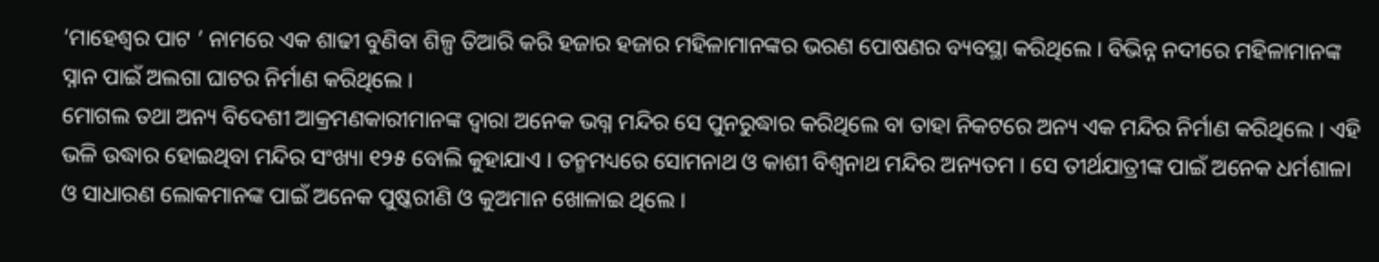‘ମାହେଶ୍ୱର ପାଟ ’ ନାମରେ ଏକ ଶାଢୀ ବୁଣିବା ଶିଳ୍ପ ତିଆରି କରି ହଜାର ହଜାର ମହିଳାମାନଙ୍କର ଭରଣ ପୋଷଣର ବ୍ୟବସ୍ଥା କରିଥିଲେ । ବିଭିନ୍ନ ନଦୀରେ ମହିଳାମାନଙ୍କ ସ୍ନାନ ପାଇଁ ଅଲଗା ଘାଟର ନିର୍ମାଣ କରିଥିଲେ ।
ମୋଗଲ ତଥା ଅନ୍ୟ ବିଦେଶୀ ଆକ୍ରମଣକାରୀମାନଙ୍କ ଦ୍ୱାରା ଅନେକ ଭଗ୍ନ ମନ୍ଦିର ସେ ପୁନରୁଦ୍ଧାର କରିଥିଲେ ବା ତାହା ନିକଟରେ ଅନ୍ୟ ଏକ ମନ୍ଦିର ନିର୍ମାଣ କରିଥିଲେ । ଏହି ଭଳି ଉଦ୍ଧାର ହୋଇଥିବା ମନ୍ଦିର ସଂଖ୍ୟା ୧୨୫ ବୋଲି କୁହାଯାଏ । ତନ୍ମମଧ୍ୟରେ ସୋମନାଥ ଓ କାଶୀ ବିଶ୍ୱନାଥ ମନ୍ଦିର ଅନ୍ୟତମ । ସେ ତୀର୍ଥଯାତ୍ରୀଙ୍କ ପାଇଁ ଅନେକ ଧର୍ମଶାଳା ଓ ସାଧାରଣ ଲୋକମାନଙ୍କ ପାଇଁ ଅନେକ ପୁଷ୍କରୀଣି ଓ କୁଅମାନ ଖୋଳାଇ ଥିଲେ ।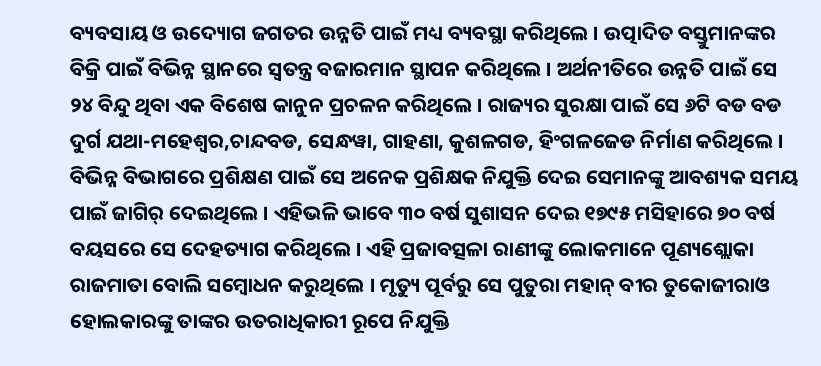ବ୍ୟବସାୟ ଓ ଉଦ୍ୟୋଗ ଜଗତର ଉନ୍ନତି ପାଇଁ ମଧ୍ୟ ବ୍ୟବସ୍ଥା କରିଥିଲେ । ଉତ୍ପାଦିତ ବସ୍ତୁମାନଙ୍କର ବିକ୍ରି ପାଇଁ ବିଭିନ୍ନ ସ୍ଥାନରେ ସ୍ୱତନ୍ତ୍ର ବଜାରମାନ ସ୍ଥାପନ କରିଥିଲେ । ଅର୍ଥନୀତିରେ ଉନ୍ନତି ପାଇଁ ସେ ୨୪ ବିନ୍ଦୁ ଥିବା ଏକ ବିଶେଷ କାନୁନ ପ୍ରଚଳନ କରିଥିଲେ । ରାଜ୍ୟର ସୁରକ୍ଷା ପାଇଁ ସେ ୬ଟି ବଡ ବଡ ଦୁର୍ଗ ଯଥା-ମହେଶ୍ୱର,ଚାନ୍ଦବଡ, ସେନ୍ଧୱା, ଗାହଣା, କୁଶଳଗଡ, ହିଂଗଳଜେଡ ନିର୍ମାଣ କରିଥିଲେ । ବିଭିନ୍ନ ବିଭାଗରେ ପ୍ରଶିକ୍ଷଣ ପାଇଁ ସେ ଅନେକ ପ୍ରଶିକ୍ଷକ ନିଯୁକ୍ତି ଦେଇ ସେମାନଙ୍କୁ ଆବଶ୍ୟକ ସମୟ ପାଇଁ ଜାଗିର୍ ଦେଇଥିଲେ । ଏହିଭଳି ଭାବେ ୩୦ ବର୍ଷ ସୁଶାସନ ଦେଇ ୧୭୯୫ ମସିହାରେ ୭୦ ବର୍ଷ ବୟସରେ ସେ ଦେହତ୍ୟାଗ କରିଥିଲେ । ଏହି ପ୍ରଜାବତ୍ସଳା ରାଣୀଙ୍କୁ ଲୋକମାନେ ପୂଣ୍ୟଶ୍ଲୋକା ରାଜମାତା ବୋଲି ସମ୍ବୋଧନ କରୁଥିଲେ । ମୃତ୍ୟୁ ପୂର୍ବରୁ ସେ ପୁତୁରା ମହାନ୍ ବୀର ତୁକୋଜୀରାଓ ହୋଲକାରଙ୍କୁ ତାଙ୍କର ଉତରାଧିକାରୀ ରୂପେ ନିଯୁକ୍ତି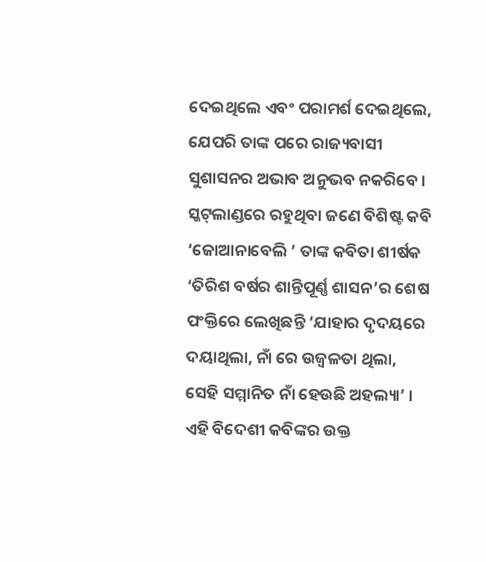ଦେଇଥିଲେ ଏବଂ ପରାମର୍ଶ ଦେଇଥିଲେ, ଯେପରି ତାଙ୍କ ପରେ ରାଜ୍ୟବାସୀ ସୁଶାସନର ଅଭାବ ଅନୁଭବ ନକରିବେ ।
ସ୍କଟ୍‌ଲାଣ୍ଡରେ ରହୁଥିବା ଜଣେ ବିଶିଷ୍ଟ କବି ‘ଜୋଆନାବେଲି ’ ତାଙ୍କ କବିତା ଶୀର୍ଷକ ‘ତିରିଶ ବର୍ଷର ଶାନ୍ତିପୂର୍ଣ୍ଣ ଶାସନ’ର ଶେଷ ପଂକ୍ତିରେ ଲେଖିଛନ୍ତି ‘ଯାହାର ଦୃଦୟରେ ଦୟାଥିଲା, ନାଁ ରେ ଉଜ୍ୱଳତା ଥିଲା, ସେହି ସମ୍ମାନିତ ନାଁ ହେଉଛି ଅହଲ୍ୟା’ । ଏହି ବିଦେଶୀ କବିଙ୍କର ଉକ୍ତ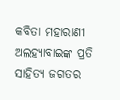କବିତା ମହାରାଣୀ ଅଲହ୍ୟାବାଇଙ୍କ ପ୍ରତି ସାହିତ୍ୟ ଜଗତର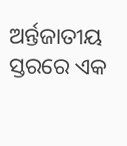ଅର୍ନ୍ତଜାତୀୟ ସ୍ତରରେ ଏକ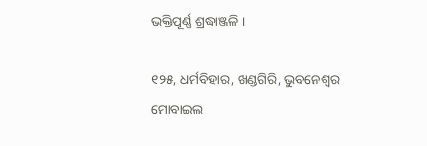ଭକ୍ତିପୂର୍ଣ୍ଣ ଶ୍ରଦ୍ଧାଞ୍ଜଳି ।

୧୨୫, ଧର୍ମବିହାର, ଖଣ୍ଡଗିରି, ଭୁବନେଶ୍ୱର
ମୋବାଇଲ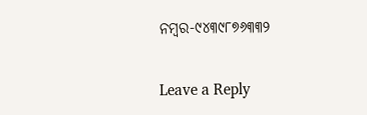ନମ୍ବର-୯୪୩୯୮୭୬୩୩୨

Leave a Reply